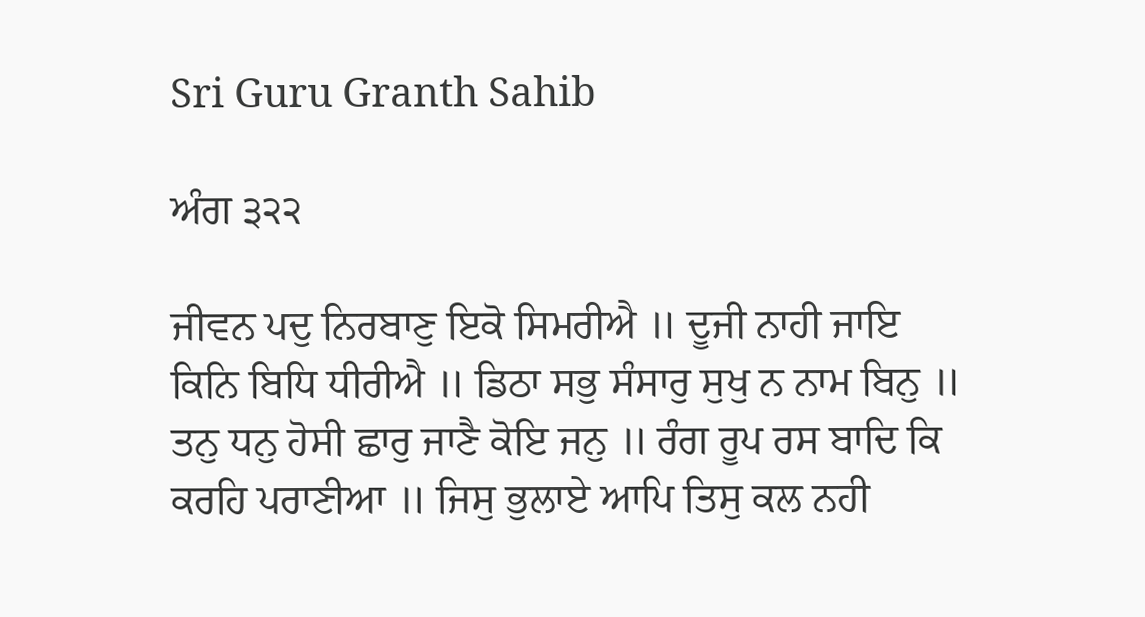Sri Guru Granth Sahib

ਅੰਗ ੩੨੨

ਜੀਵਨ ਪਦੁ ਨਿਰਬਾਣੁ ਇਕੋ ਸਿਮਰੀਐ ॥ ਦੂਜੀ ਨਾਹੀ ਜਾਇ ਕਿਨਿ ਬਿਧਿ ਧੀਰੀਐ ॥ ਡਿਠਾ ਸਭੁ ਸੰਸਾਰੁ ਸੁਖੁ ਨ ਨਾਮ ਬਿਨੁ ॥ ਤਨੁ ਧਨੁ ਹੋਸੀ ਛਾਰੁ ਜਾਣੈ ਕੋਇ ਜਨੁ ॥ ਰੰਗ ਰੂਪ ਰਸ ਬਾਦਿ ਕਿ ਕਰਹਿ ਪਰਾਣੀਆ ॥ ਜਿਸੁ ਭੁਲਾਏ ਆਪਿ ਤਿਸੁ ਕਲ ਨਹੀ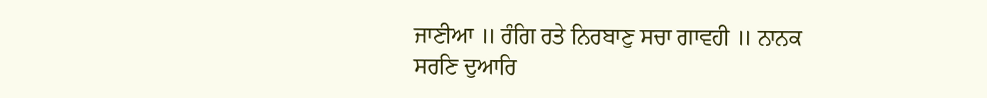ਜਾਣੀਆ ॥ ਰੰਗਿ ਰਤੇ ਨਿਰਬਾਣੁ ਸਚਾ ਗਾਵਹੀ ॥ ਨਾਨਕ ਸਰਣਿ ਦੁਆਰਿ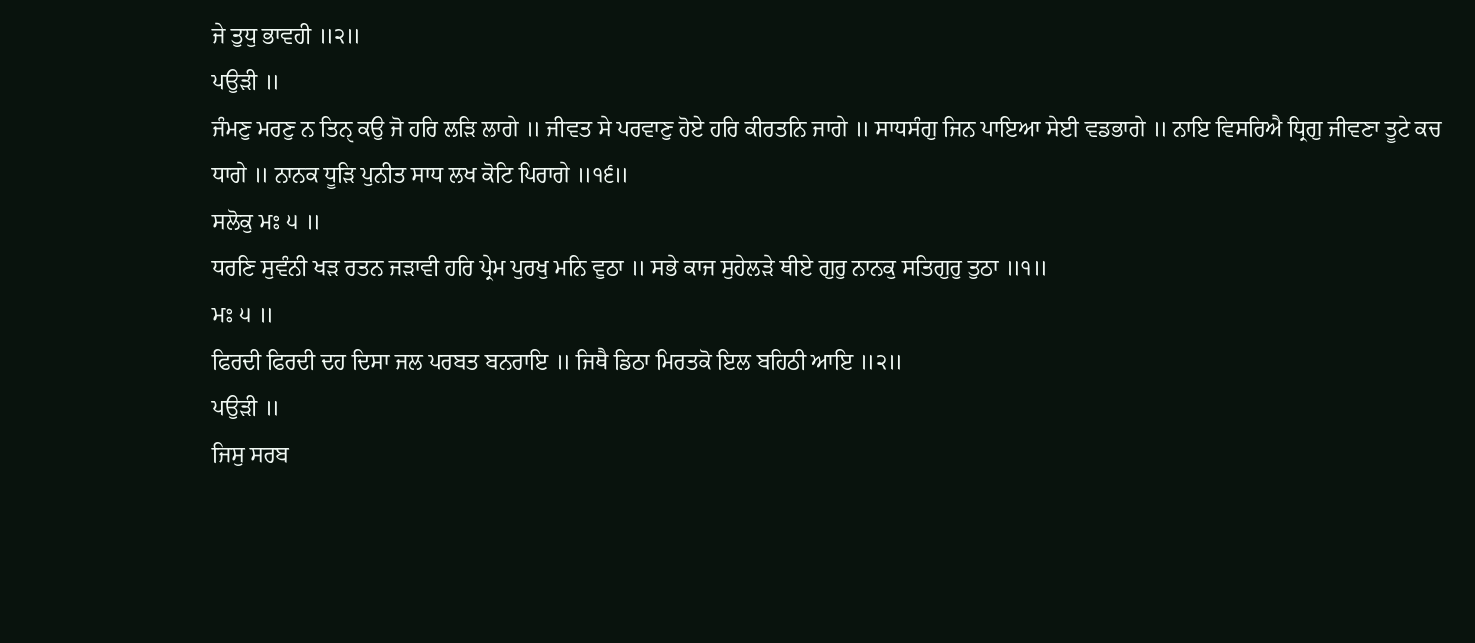ਜੇ ਤੁਧੁ ਭਾਵਹੀ ॥੨॥
ਪਉੜੀ ॥
ਜੰਮਣੁ ਮਰਣੁ ਨ ਤਿਨੑ ਕਉ ਜੋ ਹਰਿ ਲੜਿ ਲਾਗੇ ॥ ਜੀਵਤ ਸੇ ਪਰਵਾਣੁ ਹੋਏ ਹਰਿ ਕੀਰਤਨਿ ਜਾਗੇ ॥ ਸਾਧਸੰਗੁ ਜਿਨ ਪਾਇਆ ਸੇਈ ਵਡਭਾਗੇ ॥ ਨਾਇ ਵਿਸਰਿਐ ਧ੍ਰਿਗੁ ਜੀਵਣਾ ਤੂਟੇ ਕਚ ਧਾਗੇ ॥ ਨਾਨਕ ਧੂੜਿ ਪੁਨੀਤ ਸਾਧ ਲਖ ਕੋਟਿ ਪਿਰਾਗੇ ॥੧੬॥
ਸਲੋਕੁ ਮਃ ੫ ॥
ਧਰਣਿ ਸੁਵੰਨੀ ਖੜ ਰਤਨ ਜੜਾਵੀ ਹਰਿ ਪ੍ਰੇਮ ਪੁਰਖੁ ਮਨਿ ਵੁਠਾ ॥ ਸਭੇ ਕਾਜ ਸੁਹੇਲੜੇ ਥੀਏ ਗੁਰੁ ਨਾਨਕੁ ਸਤਿਗੁਰੁ ਤੁਠਾ ॥੧॥
ਮਃ ੫ ॥
ਫਿਰਦੀ ਫਿਰਦੀ ਦਹ ਦਿਸਾ ਜਲ ਪਰਬਤ ਬਨਰਾਇ ॥ ਜਿਥੈ ਡਿਠਾ ਮਿਰਤਕੋ ਇਲ ਬਹਿਠੀ ਆਇ ॥੨॥
ਪਉੜੀ ॥
ਜਿਸੁ ਸਰਬ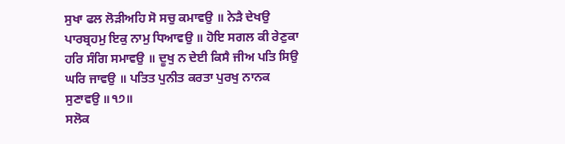ਸੁਖਾ ਫਲ ਲੋੜੀਅਹਿ ਸੋ ਸਚੁ ਕਮਾਵਉ ॥ ਨੇੜੈ ਦੇਖਉ ਪਾਰਬ੍ਰਹਮੁ ਇਕੁ ਨਾਮੁ ਧਿਆਵਉ ॥ ਹੋਇ ਸਗਲ ਕੀ ਰੇਣੁਕਾ ਹਰਿ ਸੰਗਿ ਸਮਾਵਉ ॥ ਦੂਖੁ ਨ ਦੇਈ ਕਿਸੈ ਜੀਅ ਪਤਿ ਸਿਉ ਘਰਿ ਜਾਵਉ ॥ ਪਤਿਤ ਪੁਨੀਤ ਕਰਤਾ ਪੁਰਖੁ ਨਾਨਕ ਸੁਣਾਵਉ ॥੧੭॥
ਸਲੋਕ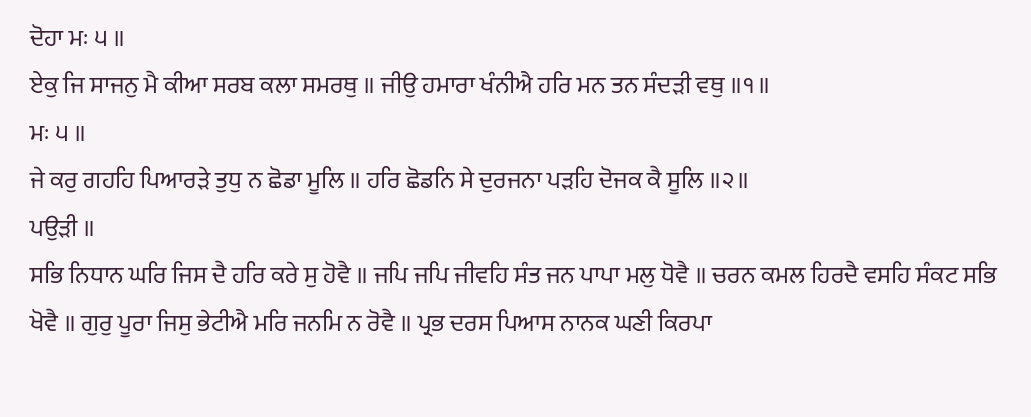ਦੋਹਾ ਮਃ ੫ ॥
ਏਕੁ ਜਿ ਸਾਜਨੁ ਮੈ ਕੀਆ ਸਰਬ ਕਲਾ ਸਮਰਥੁ ॥ ਜੀਉ ਹਮਾਰਾ ਖੰਨੀਐ ਹਰਿ ਮਨ ਤਨ ਸੰਦੜੀ ਵਥੁ ॥੧॥
ਮਃ ੫ ॥
ਜੇ ਕਰੁ ਗਹਹਿ ਪਿਆਰੜੇ ਤੁਧੁ ਨ ਛੋਡਾ ਮੂਲਿ ॥ ਹਰਿ ਛੋਡਨਿ ਸੇ ਦੁਰਜਨਾ ਪੜਹਿ ਦੋਜਕ ਕੈ ਸੂਲਿ ॥੨॥
ਪਉੜੀ ॥
ਸਭਿ ਨਿਧਾਨ ਘਰਿ ਜਿਸ ਦੈ ਹਰਿ ਕਰੇ ਸੁ ਹੋਵੈ ॥ ਜਪਿ ਜਪਿ ਜੀਵਹਿ ਸੰਤ ਜਨ ਪਾਪਾ ਮਲੁ ਧੋਵੈ ॥ ਚਰਨ ਕਮਲ ਹਿਰਦੈ ਵਸਹਿ ਸੰਕਟ ਸਭਿ ਖੋਵੈ ॥ ਗੁਰੁ ਪੂਰਾ ਜਿਸੁ ਭੇਟੀਐ ਮਰਿ ਜਨਮਿ ਨ ਰੋਵੈ ॥ ਪ੍ਰਭ ਦਰਸ ਪਿਆਸ ਨਾਨਕ ਘਣੀ ਕਿਰਪਾ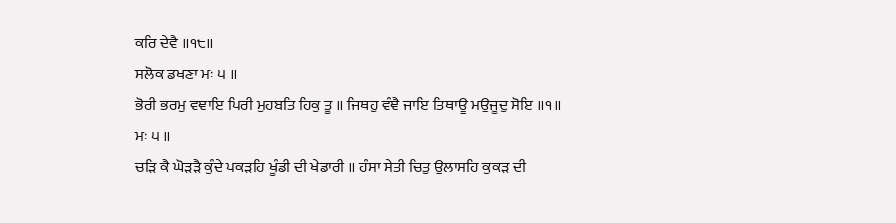ਕਰਿ ਦੇਵੈ ॥੧੮॥
ਸਲੋਕ ਡਖਣਾ ਮਃ ੫ ॥
ਭੋਰੀ ਭਰਮੁ ਵਞਾਇ ਪਿਰੀ ਮੁਹਬਤਿ ਹਿਕੁ ਤੂ ॥ ਜਿਥਹੁ ਵੰਞੈ ਜਾਇ ਤਿਥਾਊ ਮਉਜੂਦੁ ਸੋਇ ॥੧॥
ਮਃ ੫ ॥
ਚੜਿ ਕੈ ਘੋੜੜੈ ਕੁੰਦੇ ਪਕੜਹਿ ਖੂੰਡੀ ਦੀ ਖੇਡਾਰੀ ॥ ਹੰਸਾ ਸੇਤੀ ਚਿਤੁ ਉਲਾਸਹਿ ਕੁਕੜ ਦੀ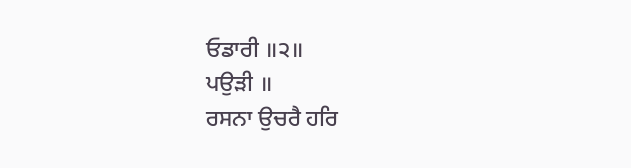ਓਡਾਰੀ ॥੨॥
ਪਉੜੀ ॥
ਰਸਨਾ ਉਚਰੈ ਹਰਿ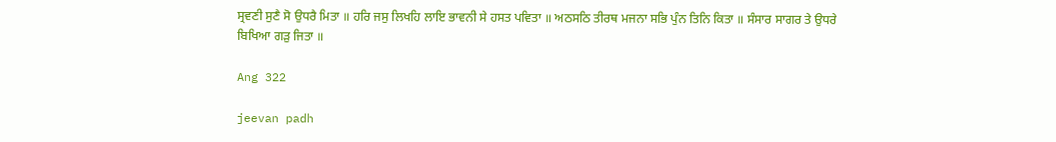ਸ੍ਰਵਣੀ ਸੁਣੈ ਸੋ ਉਧਰੈ ਮਿਤਾ ॥ ਹਰਿ ਜਸੁ ਲਿਖਹਿ ਲਾਇ ਭਾਵਨੀ ਸੇ ਹਸਤ ਪਵਿਤਾ ॥ ਅਠਸਠਿ ਤੀਰਥ ਮਜਨਾ ਸਭਿ ਪੁੰਨ ਤਿਨਿ ਕਿਤਾ ॥ ਸੰਸਾਰ ਸਾਗਰ ਤੇ ਉਧਰੇ ਬਿਖਿਆ ਗੜੁ ਜਿਤਾ ॥

Ang 322

jeevan padh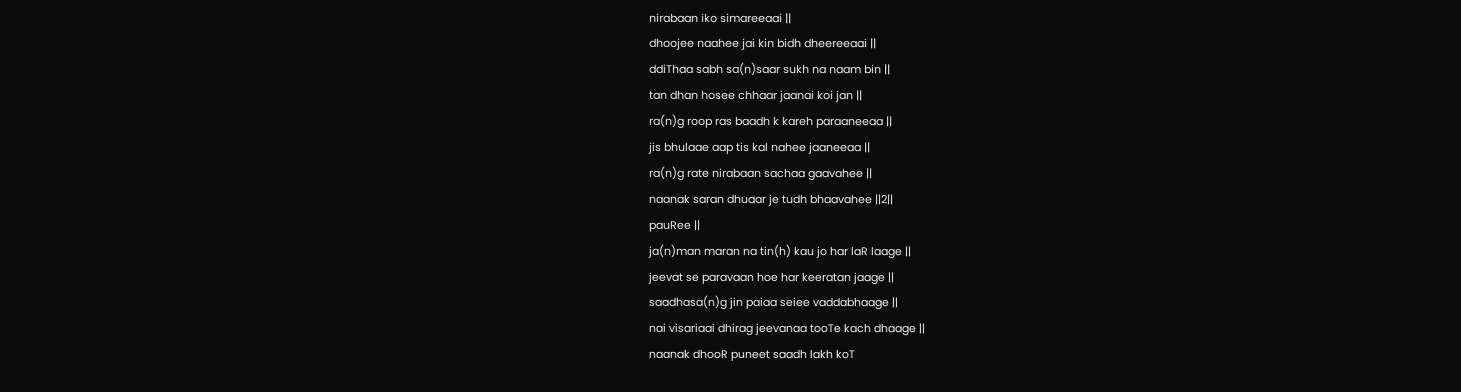nirabaan iko simareeaai ||
dhoojee naahee jai kin bidh dheereeaai ||
ddiThaa sabh sa(n)saar sukh na naam bin ||
tan dhan hosee chhaar jaanai koi jan ||
ra(n)g roop ras baadh k kareh paraaneeaa ||
jis bhulaae aap tis kal nahee jaaneeaa ||
ra(n)g rate nirabaan sachaa gaavahee ||
naanak saran dhuaar je tudh bhaavahee ||2||
pauRee ||
ja(n)man maran na tin(h) kau jo har laR laage ||
jeevat se paravaan hoe har keeratan jaage ||
saadhasa(n)g jin paiaa seiee vaddabhaage ||
nai visariaai dhirag jeevanaa tooTe kach dhaage ||
naanak dhooR puneet saadh lakh koT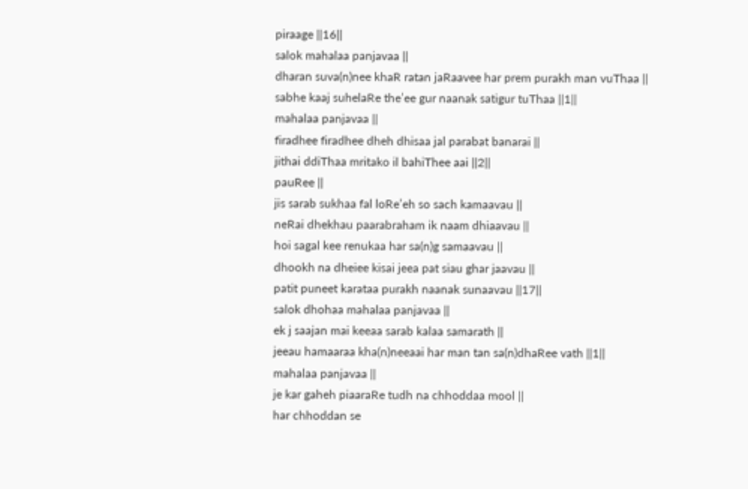piraage ||16||
salok mahalaa panjavaa ||
dharan suva(n)nee khaR ratan jaRaavee har prem purakh man vuThaa ||
sabhe kaaj suhelaRe the’ee gur naanak satigur tuThaa ||1||
mahalaa panjavaa ||
firadhee firadhee dheh dhisaa jal parabat banarai ||
jithai ddiThaa mritako il bahiThee aai ||2||
pauRee ||
jis sarab sukhaa fal loRe’eh so sach kamaavau ||
neRai dhekhau paarabraham ik naam dhiaavau ||
hoi sagal kee renukaa har sa(n)g samaavau ||
dhookh na dheiee kisai jeea pat siau ghar jaavau ||
patit puneet karataa purakh naanak sunaavau ||17||
salok dhohaa mahalaa panjavaa ||
ek j saajan mai keeaa sarab kalaa samarath ||
jeeau hamaaraa kha(n)neeaai har man tan sa(n)dhaRee vath ||1||
mahalaa panjavaa ||
je kar gaheh piaaraRe tudh na chhoddaa mool ||
har chhoddan se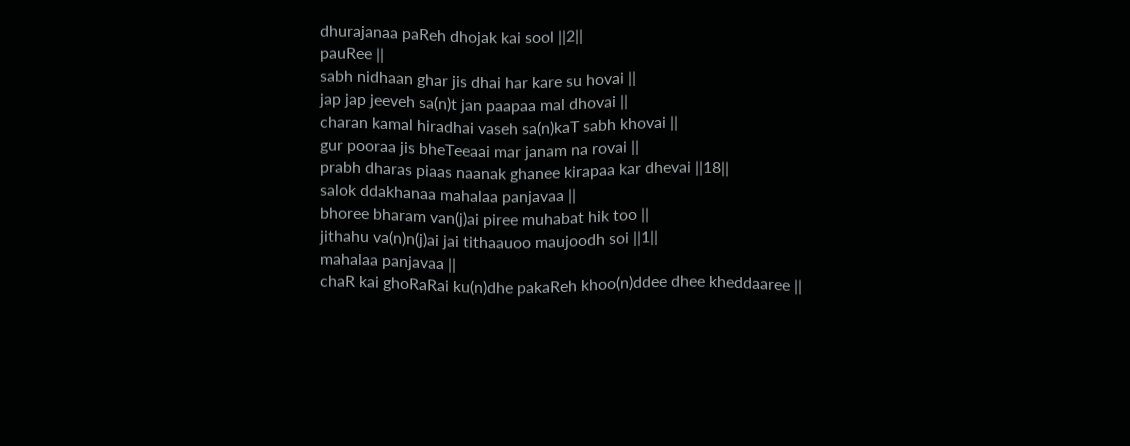dhurajanaa paReh dhojak kai sool ||2||
pauRee ||
sabh nidhaan ghar jis dhai har kare su hovai ||
jap jap jeeveh sa(n)t jan paapaa mal dhovai ||
charan kamal hiradhai vaseh sa(n)kaT sabh khovai ||
gur pooraa jis bheTeeaai mar janam na rovai ||
prabh dharas piaas naanak ghanee kirapaa kar dhevai ||18||
salok ddakhanaa mahalaa panjavaa ||
bhoree bharam van(j)ai piree muhabat hik too ||
jithahu va(n)n(j)ai jai tithaauoo maujoodh soi ||1||
mahalaa panjavaa ||
chaR kai ghoRaRai ku(n)dhe pakaReh khoo(n)ddee dhee kheddaaree ||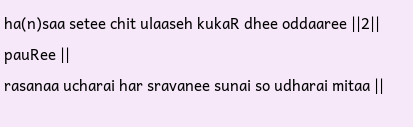ha(n)saa setee chit ulaaseh kukaR dhee oddaaree ||2||
pauRee ||
rasanaa ucharai har sravanee sunai so udharai mitaa ||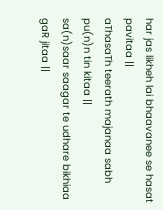har jas likheh lai bhaavanee se hasat pavitaa ||
aThasaTh teerath majanaa sabh pu(n)n tin kitaa ||
sa(n)saar saagar te udhare bikhiaa gaR jitaa ||